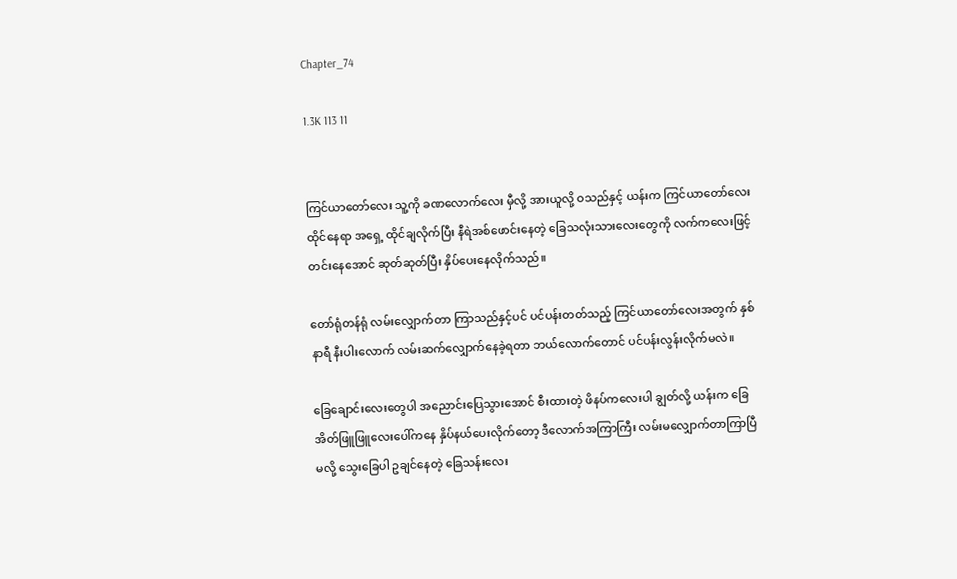Chapter_74

1.3K 113 11


ကြင်ယာတော်လေး သူ့ကို ခဏလောက်လေး မှီလို့ အားယူလို့ ဝသည်နှင့် ယန်းက ကြင်ယာတော်လေး ထိုင်နေရာ အရှေ့ ထိုင်ချလိုက်ပြီး နီရဲအစ်ဖောင်းနေတဲ့ ခြေသလုံးသားလေးတွေကို လက်ကလေးဖြင့် တင်းနေအောင် ဆုတ်ဆုတ်ပြီး နှိပ်ပေးနေလိုက်သည်။

တော်ရုံတန်ရုံ လမ်းလျှောက်တာ ကြာသည်နှင့်ပင် ပင်ပန်းတတ်သည့် ကြင်ယာတော်လေးအတွက် နှစ်နာရီ နီးပါးလောက် လမ်းဆက်လျှောက်နေခဲ့ရတာ ဘယ်လောက်တောင် ပင်ပန်းလွန်းလိုက်မလဲ။

ခြေချောင်းလေးတွေပါ အညောင်းပြေသွားအောင် စီးထားတဲ့ ဖိနပ်ကလေးပါ ချွတ်လို့ ယန်းက ခြေအိတ်ဖြူဖြူလေးပေါ်ကနေ နှိပ်နယ်ပေးလိုက်တော့ ဒီလောက်အကြာကြီး လမ်းမလျှောက်တာကြာပြီမလို့ သွေးခြေပါ ဥချင်နေတဲ့ ခြေသန်းလေး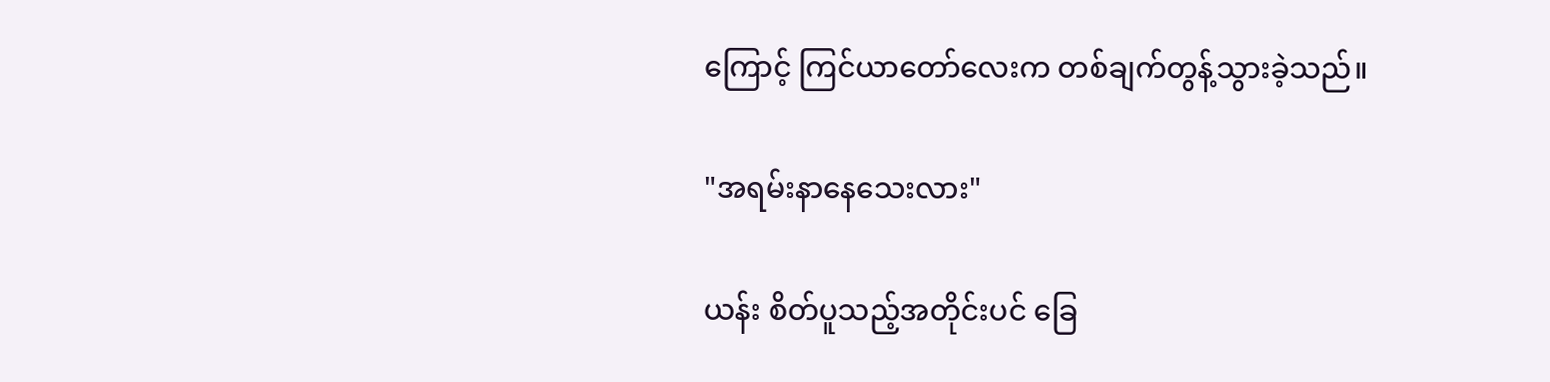ကြောင့် ကြင်ယာတော်လေးက တစ်ချက်တွန့်သွားခဲ့သည်။

"အရမ်းနာနေသေးလား"

ယန်း စိတ်ပူသည့်အတိုင်းပင် ခြေ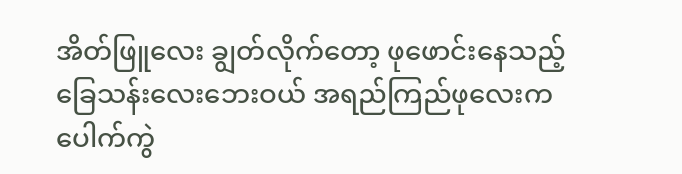အိတ်ဖြူလေး ချွတ်လိုက်တော့ ဖုဖောင်းနေသည့် ခြေသန်းလေးဘေးဝယ် အရည်ကြည်ဖုလေးက ပေါက်ကွဲ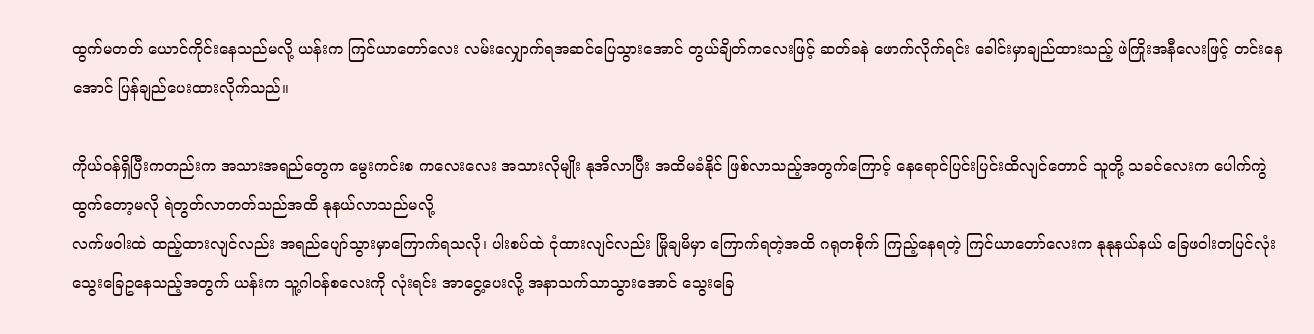ထွက်မတတ် ယောင်ကိုင်းနေသည်မလို့ ယန်းက ကြင်ယာတော်လေး လမ်းလျှောက်ရအဆင်ပြေသွားအောင် တွယ်ချိတ်ကလေးဖြင့် ဆတ်ခနဲ ဖောက်လိုက်ရင်း ခေါင်းမှာချည်ထားသည့် ဖဲကြိုးအနီလေးဖြင့် တင်းနေအောင် ပြန်ချည်ပေးထားလိုက်သည်။

ကိုယ်ဝန်ရှိပြီးကတည်းက အသားအရည်တွေက မွေးကင်းစ ကလေးလေး အသားလိုမျိုး နုအိလာပြီး အထိမခံနိုင် ဖြစ်လာသည့်အတွက်ကြောင့် နေရောင်ပြင်းပြင်းထိလျင်တောင် သူတို့ သခင်လေးက ပေါက်ကွဲထွက်တော့မလို ရဲတွတ်လာတတ်သည်အထိ နုနယ်လာသည်မလို့
လက်ဖဝါးထဲ ထည့်ထားလျင်လည်း အရည်ပျော်သွားမှာကြောက်ရသလို၊ ပါးစပ်ထဲ ငုံထားလျင်လည်း မြိုချမိမှာ ကြောက်ရတဲ့အထိ ဂရုတစိုက် ကြည့်နေရတဲ့ ကြင်ယာတော်လေးက နုနုနယ်နယ် ခြေဖဝါးတပြင်လုံး သွေးခြေဥနေသည့်အတွက် ယန်းက သူ့ဂါဝန်စလေးကို လုံးရင်း အာငွေ့ပေးလို့ အနာသက်သာသွားအောင် သွေးခြေ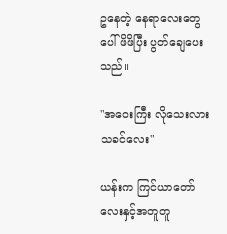ဥနေတဲ့ နေရာလေးတွေပေါ် ဖိဖိပြီး ပွတ်ချေပေးသည်။

"အဝေးကြီး လိုသေးလား သခင်လေး"

ယန်းက ကြင်ယာတော်လေးနှင့်အတူတူ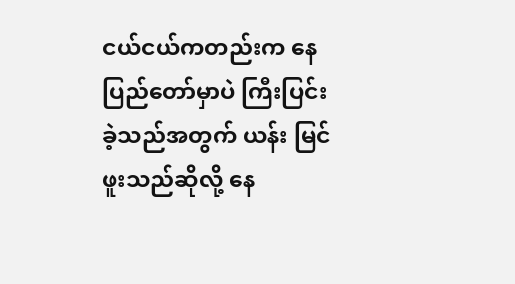ငယ်ငယ်ကတည်းက နေပြည်တော်မှာပဲ ကြီးပြင်းခဲ့သည်အတွက် ယန်း မြင်ဖူးသည်ဆိုလို့ နေ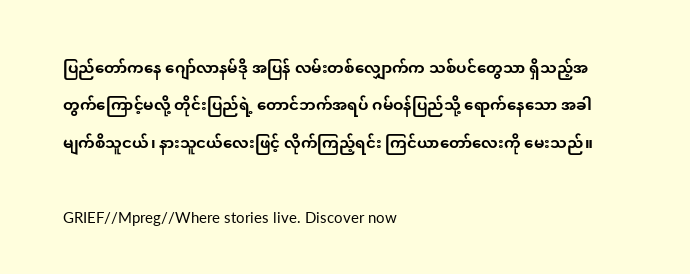ပြည်တော်ကနေ ဂျော်လာနမ်ဒို အပြန် လမ်းတစ်လျှောက်က သစ်ပင်တွေသာ ရှိသည့်အတွက်ကြောင့်မလို့ တိုင်းပြည်ရဲ့ တောင်ဘက်အရပ် ဂမ်ဝန်ပြည်သို့ ရောက်နေသော အခါ မျက်စိသူငယ်၊ နားသူငယ်လေးဖြင့် လိုက်ကြည့်ရင်း ကြင်ယာတော်လေးကို မေးသည်။

GRIEF//Mpreg//Where stories live. Discover now